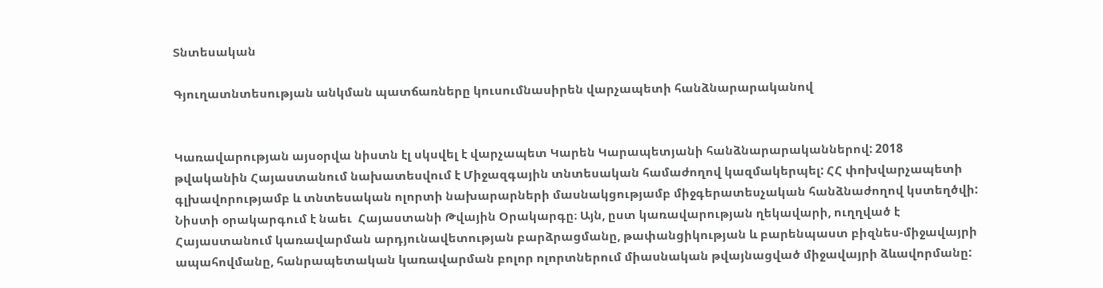Տնտեսական

Գյուղատնտեսության անկման պատճառները կուսումնասիրեն վարչապետի հանձնարարականով


Կառավարության այսօրվա նիստն էլ սկսվել է վարչապետ Կարեն Կարապետյանի հանձնարարականներով: 2018 թվականին Հայաստանում նախատեսվում է Միջազգային տնտեսական համաժողով կազմակերպել: ՀՀ փոխվարչապետի գլխավորությամբ և տնտեսական ոլորտի նախարարների մասնակցությամբ միջգերատեսչական հանձնաժողով կստեղծվի: Նիստի օրակարգում է նաեւ  Հայաստանի Թվային Օրակարգը։ Այն, ըստ կառավարության ղեկավարի, ուղղված է Հայաստանում կառավարման արդյունավետության բարձրացմանը, թափանցիկության և բարենպաստ բիզնես-միջավայրի ապահովմանը, հանրապետական կառավարման բոլոր ոլորտներում միասնական թվայնացված միջավայրի ձևավորմանը: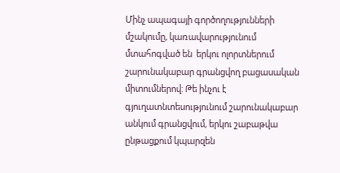Մինչ ապագայի գործողությունների մշակումը, կառավարությունում մտահոգված են  երկու ոլորտներում  շարունակաբար գրանցվող բացասական միտումներով: Թե ինչու է գյուղատնտեսությունում շարունակաբար անկում գրանցվում, երկու շաբաթվա ընթացքում կպարզեն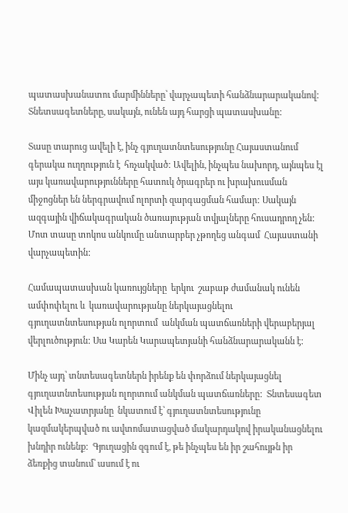պատասխանատու մարմինները՝ վարչապետի հանձնարարականով: Տնետսագետները, սակայն, ունեն այդ հարցի պատասխանը:

Տասը տարուց ավելի է, ինչ գյուղատնտեսությունը Հայաստանում գերակա ուղղություն է  հռչակված: Ավելին, ինչպես նախորդ, այնպես էլ այս կառավարությունները հատուկ ծրագրեր ու խրախուսման միջոցներ են ներգրավում ոլորտի զարգացման համար: Սակայն ազգային վիճակագրական ծառայության տվյալները հուսադրող չեն: Մոտ տասը տոկոս անկումը անտարբեր չթողեց անգամ  Հայաստանի վարչապետին:

Համապատասխան կառույցները  երկու  շաբաթ ժամանակ ունեն ամփոփելու և  կառավարությանը ներկայացնելու  գյուղատնտեսության ոլորտում  անկման պատճառների վերաբերյալ վերլուծություն: Սա Կարեն Կարապետյանի հանձնարարականն է:

Մինչ այդ՝ տնտեսագետներն իրենք են փորձում ներկայացնել գյուղատնտեսության ոլորտում անկման պատճառները:  Տնտեսագետ Վիլեն Խաչատրյանը  նկատում է՝ գյուղատնտեսությունը  կազմակերպված ու ավտոմատացված մակարդակով իրականացնելու խնդիր ունենք:  Գյուղացին զգում է, թե ինչպես են իր շահույթն իր ձեռքից տանում՝ ասում է ու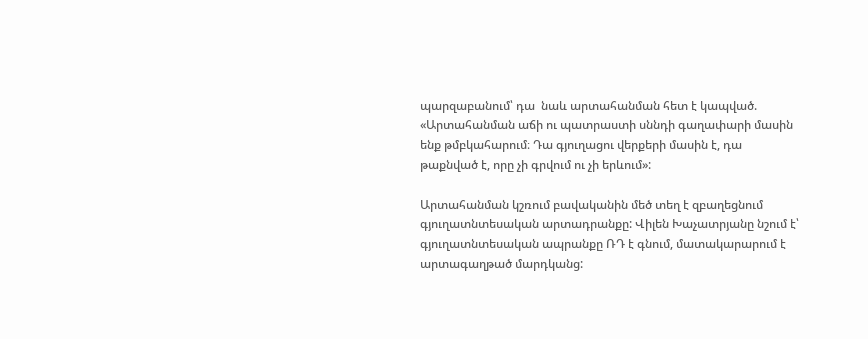պարզաբանում՝ դա  նաև արտահանման հետ է կապված. «Արտահանման աճի ու պատրաստի սննդի գաղափարի մասին ենք թմբկահարում։ Դա գյուղացու վերքերի մասին է, դա թաքնված է, որը չի գրվում ու չի երևում»:

Արտահանման կշռում բավականին մեծ տեղ է զբաղեցնում գյուղատնտեսական արտադրանքը: Վիլեն Խաչատրյանը նշում է՝ գյուղատնտեսական ապրանքը ՌԴ է գնում, մատակարարում է արտագաղթած մարդկանց: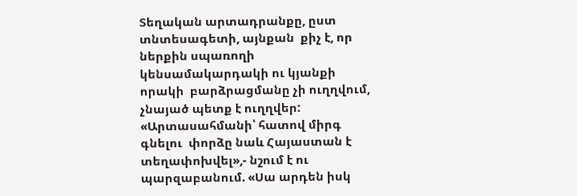Տեղական արտադրանքը, ըստ տնտեսագետի, այնքան  քիչ է, որ ներքին սպառողի կենսամակարդակի ու կյանքի որակի  բարձրացմանը չի ուղղվում, չնայած պետք է ուղղվեր: «Արտասահմանի՝ հատով միրգ  գնելու  փորձը նաև Հայաստան է  տեղափոխվել»,- նշում է ու պարզաբանում. «Սա արդեն իսկ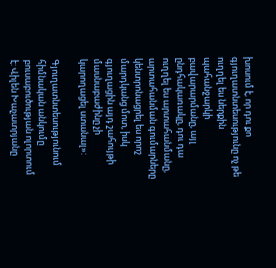խոսում է, որ դու քո գյուղատնտեսությունը ոչ թե ուղղել ես ներքին պահանջարկի բավարարմանը, այլ ընդհակառակը, դու դա ուղղել ես արտահանմանը, արտահանման գումարները կենտրոնացրել ես որոշ մարդկանց մոտ, իսկ գյուղացին այդ շահույթի մասնաբաժինը չի կարողացել ստանալ»:

Գյուղատնտեսությունում հիմնական անկումը բուսաբուծության ոլորտում է: Վիլեն Խաչատրյանը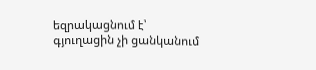եզրակացնում է՝ գյուղացին չի ցանկանում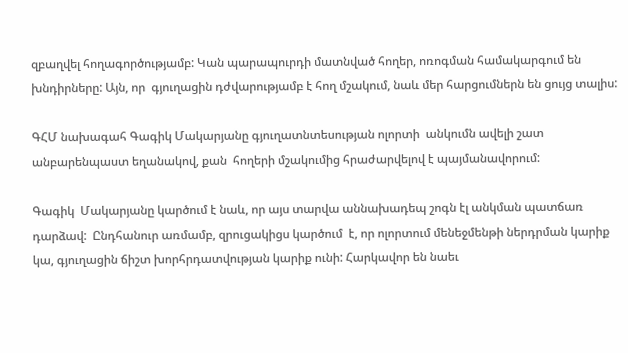զբաղվել հողագործությամբ: Կան պարապուրդի մատնված հողեր, ոռոգման համակարգում են խնդիրները: Այն, որ  գյուղացին դժվարությամբ է հող մշակում, նաև մեր հարցումներն են ցույց տալիս:

ԳՀՄ նախագահ Գագիկ Մակարյանը գյուղատնտեսության ոլորտի  անկումն ավելի շատ անբարենպաստ եղանակով, քան  հողերի մշակումից հրաժարվելով է պայմանավորում:

Գագիկ  Մակարյանը կարծում է նաև, որ այս տարվա աննախադեպ շոգն էլ անկման պատճառ դարձավ:  Ընդհանուր առմամբ, զրուցակիցս կարծում  է, որ ոլորտում մենեջմենթի ներդրման կարիք կա, գյուղացին ճիշտ խորհրդատվության կարիք ունի: Հարկավոր են նաեւ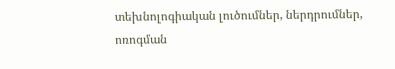տեխնոլոգիական լուծումներ, ներդրումներ, ոռոգման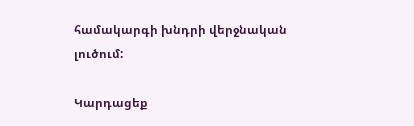համակարգի խնդրի վերջնական լուծում:

Կարդացեք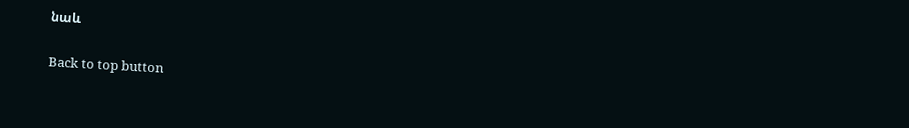նաև

Back to top button